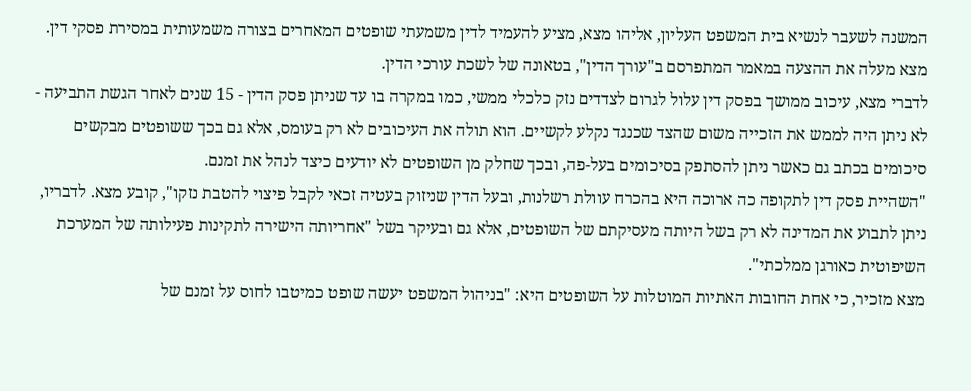המשנה לשעבר לנשיא בית המשפט העליון, אליהו מצא, מציע להעמיד לדין משמעתי שופטים המאחרים בצורה משמעותית במסירת פסקי דין. מצא מעלה את ההצעה במאמר המתפרסם ב"עורך הדין", בטאונה של לשכת עורכי הדין.
לדברי מצא, עיכוב ממושך בפסק דין עלול לגרום לצדדים נזק כלכלי ממשי, כמו במקרה בו עד שניתן פסק הדין - 15 שנים לאחר הגשת התביעה - לא ניתן היה לממש את הזכייה משום שהצד שכנגד נקלע לקשיים. הוא תולה את העיכובים לא רק בעומס, אלא גם בכך ששופטים מבקשים סיכומים בכתב גם כאשר ניתן להסתפק בסיכומים בעל-פה, ובכך שחלק מן השופטים לא יודעים כיצד לנהל את זמנם.
"השהיית פסק דין לתקופה כה ארוכה היא בהכרח עוולת רשלנות, ובעל הדין שניזוק בעטיה זכאי לקבל פיצוי להטבת נזקו", קובע מצא. לדבריו, ניתן לתבוע את המדינה לא רק בשל היותה מעסיקתם של השופטים, אלא גם ובעיקר בשל "אחריותה הישירה לתקינות פעילותה של המערכת השיפוטית כאורגן ממלכתי".
מצא מזכיר, כי אחת החובות האתיות המוטלות על השופטים היא: "בניהול המשפט יעשה שופט כמיטבו לחוס על זמנם של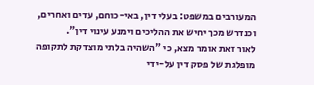המעורבים במשפט: בעלי דין, באי-כוחם, עדים ואחרים, וכנדרש מכך יחיש את ההליכים וימנע עינוי דין".
לאור זאת אומר מצא, כי "השהיה בלתי מוצדקת לתקופה מופלגת של פסק דין על-ידי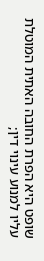שופט היא הפרת החובה האתית המוטלת עליו למנוע עינוי דין;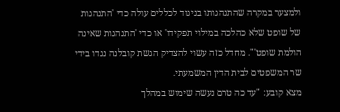ולמצער במקרה שהתנהגותו בניגוד לכללים עולה כדי 'התנהגות של שופט שלא כהלכה במילוי תפקידו' או כדי 'התנהגות שאינה הולמת שופט'". מחדל כזה עשוי להצדיק הגשת קובלנה נגדו בידי שר המשפטים לבית הדין המשמעתי.
מצא קובע: "עד כה טרם נעשה שימוש במהלך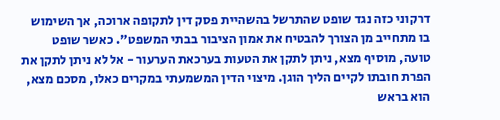דרקוני כזה נגד שופט שהתרשל בהשהיית פסק דין לתקופה ארוכה, אך השימוש בו מתחייב מן הצורך להבטיח את אמון הציבור בבתי המשפט". כאשר שופט טועה, מוסיף מצא, ניתן לתקן את הטעות בערכאת הערעור - אל לא ניתן לתקן את הפרת חובתו לקיים הליך הוגן. מיצוי הדין המשמעתי במקרים כאלו, מסכם מצא, הוא בראש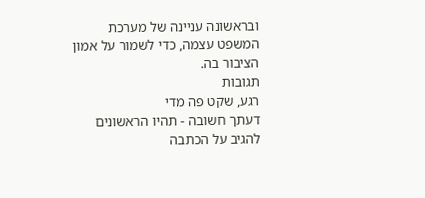ובראשונה עניינה של מערכת המשפט עצמה, כדי לשמור על אמון הציבור בה.
תגובות
רגע, שקט פה מדי
דעתך חשובה - תהיו הראשונים להגיב על הכתבה